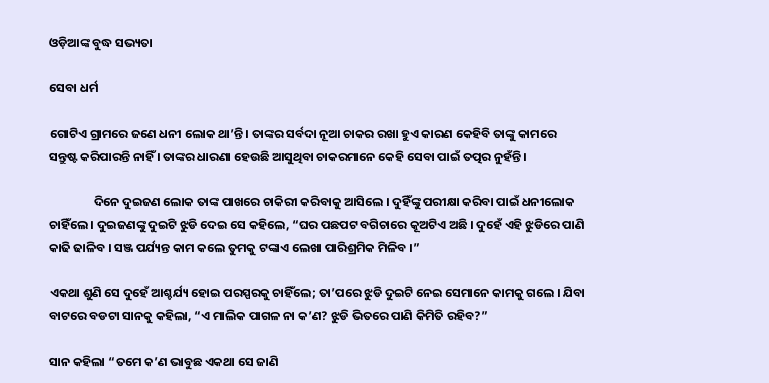ଓଡ଼ିଆଙ୍କ ବୁଦ୍ଧ ସଭ୍ୟତା

ସେବା ଧର୍ମ

ଗୋଟିଏ ଗ୍ରାମରେ ଜଣେ ଧନୀ ଲୋକ ଥା’ନ୍ତି । ତାଙ୍କର ସର୍ବଦା ନୂଆ ଚାକର ରଖା ହୁଏ କାରଣ କେହିବି ତାଙ୍କୁ କାମରେ ସନ୍ତୁଷ୍ଟ କରିପାରନ୍ତି ନାହିଁ । ତାଙ୍କର ଧାରଣା ହେଉଛି ଆସୁଥିବା ଚାକରମାନେ କେହି ସେବା ପାଇଁ ତତ୍ପର ନୁହଁନ୍ତି ।

                ଦିନେ ଦୁଇଜଣ ଲୋକ ତାଙ୍କ ପାଖରେ ଚାକିରୀ କରିବାକୁ ଆସିଲେ । ଦୁହିଁଙ୍କୁ ପରୀକ୍ଷା କରିବା ପାଇଁ ଧନୀଲୋକ ଚାହିଁଲେ । ଦୁଇଜଣଙ୍କୁ ଦୁଇଟି ଝୁଡି ଦେଇ ସେ କହିଲେ, “ଘର ପଛପଟ ବଗିଚାରେ କୂଅଟିଏ ଅଛି । ଦୁହେଁ ଏହି ଝୁଡିରେ ପାଣି କାଢି ଢାଳିବ । ସଞ୍ଜ ପର୍ଯ୍ୟନ୍ତ କାମ କଲେ ତୁମକୁ ଟଙ୍କାଏ ଲେଖା ପାରିଶ୍ରମିକ ମିଳିବ ।”

ଏକଥା ଶୁଣି ସେ ଦୁହେଁ ଆଶ୍ଚର୍ଯ୍ୟ ହୋଇ ପରସ୍ପରକୁ ଚାହିଁଲେ; ତା’ପରେ ଝୁଡି ଦୁଇଟି ନେଇ ସେମାନେ କାମକୁ ଗଲେ । ଯିବା ବାଟରେ ବଡଟା ସାନକୁ କହିଲା, “ଏ ମାଲିକ ପାଗଳ ନା କ’ଣ? ଝୁଡି ଭିତରେ ପାଣି କିମିତି ରହିବ?”

ସାନ କହିଲା “ତମେ କ’ଣ ଭାବୁଛ ଏକଥା ସେ ଜାଣି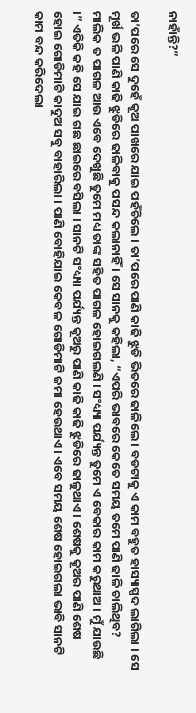ନାହାଁନ୍ତି?”

ତା’ପରେ ସେ ଦୁହେଁ କୂଅ ପାଖରେ ଯାଇ ପହଁଚିଲେ । ତା’ପରେ ପାଣି କାଢି ଝୁଡି ଭିତରେ ଢାଳିଲେ । ବଡଟାକୁ ଏ କାମ ବହୁତ ହାସ୍ୟାସ୍ପଦ ଲାଗିଲା । ସେ ମୂର୍ଖ ଭଳି ପାଣି କାଢି ଝୁଡିରେ ଢାଳିବାକୁ ପସନ୍ଦ କଲାନାହିଁ । ସେ ସାନକୁ କହିଲା, “ଏପରି ଭାବରେ କେତେ ସମୟ ତମେ ପାଣି ଢାଳି ଚାଲିଥିବ? ମାଲିକ ତ ପାଗଳ ଆଉ ଏବେ ଦେଖୁଛି ତୁମେ ମଧ୍ୟ ତାଙ୍କ ସହିତ ପାଗଳ ହୋଇଗଲଣି । ସଂଧ୍ୟ୍ୟା ପର୍ଯ୍ୟନ୍ତ ତୁମେ ଏ ବେକାର କାମ କରୁଥାଅ । ମୁଁ ଯାଉଛି ।” ଏତିକି କହି ସେ ଯାଇ ଗଛ ଛାଇରେ ବସିଲା । ସାନଟି ସଂଧ୍ୟ୍ୟା ପର୍ଯ୍ୟନ୍ତ କୂଅରୁ ପାଣି କାଢି କାଢି ଝୁଡିରେ ଢାଳୁଥାଏ । ଶେଷକୁ କୂଅର ପାଣି ଶେଷ ହୋଇ ଗୋଡିମାଟି କାଦୁଅ ସବୁ ବାହାରିଲା । ପାଣି ବୋହିଯାଇ କେବଳ ଗୋଡିମାଟି ଜମା ହେଉଥାଏ । ଏବେ ସମୟ ଶେଷ ହୋଇଗଲା ଭାବି ସାନଟି କାମ ବନ୍ଦ କରିଦେଲା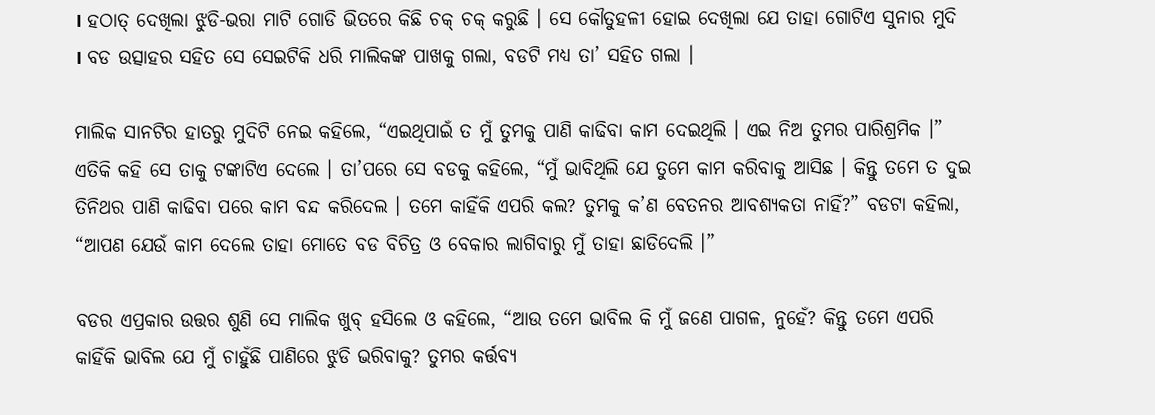। ହଠାତ୍ ଦେଖିଲା ଝୁଡି-ଭରା ମାଟି ଗୋଡି ଭିତରେ କିଛି ଚକ୍ ଚକ୍ କରୁଛି । ସେ କୌତୁହଳୀ ହୋଇ ଦେଖିଲା ଯେ ତାହା ଗୋଟିଏ ସୁନାର ମୁଦି । ବଡ ଉତ୍ସାହର ସହିତ ସେ ସେଇଟିକି ଧରି ମାଲିକଙ୍କ ପାଖକୁ ଗଲା, ବଡଟି ମଧ୍ୟ ତା’ ସହିତ ଗଲା ।

ମାଲିକ ସାନଟିର ହାତରୁ ମୁଦିଟି ନେଇ କହିଲେ, “ଏଇଥିପାଇଁ ତ ମୁଁ ତୁମକୁ ପାଣି କାଢିବା କାମ ଦେଇଥିଲି । ଏଇ ନିଅ ତୁମର ପାରିଶ୍ରମିକ ।” ଏତିକି କହି ସେ ତାକୁ ଟଙ୍କାଟିଏ ଦେଲେ । ତା’ପରେ ସେ ବଡକୁ କହିଲେ, “ମୁଁ ଭାବିଥିଲି ଯେ ତୁମେ କାମ କରିବାକୁ ଆସିଛ । କିନ୍ତୁ ତମେ ତ ଦୁଇ ତିନିଥର ପାଣି କାଢିବା ପରେ କାମ ବନ୍ଦ କରିଦେଲ । ତମେ କାହିଁକି ଏପରି କଲ? ତୁମକୁ କ’ଣ ବେତନର ଆବଶ୍ୟକତା ନାହିଁ?” ବଡଟା କହିଲା, “ଆପଣ ଯେଉଁ କାମ ଦେଲେ ତାହା ମୋତେ ବଡ ବିଚିତ୍ର ଓ ବେକାର ଲାଗିବାରୁ ମୁଁ ତାହା ଛାଡିଦେଲି ।”

ବଡର ଏପ୍ରକାର ଉତ୍ତର ଶୁଣି ସେ ମାଲିକ ଖୁବ୍ ହସିଲେ ଓ କହିଲେ, “ଆଉ ତମେ ଭାବିଲ କି ମୁଁ ଜଣେ ପାଗଳ, ନୁହେଁ? କିନ୍ତୁ ତମେ ଏପରି କାହିଁକି ଭାବିଲ ଯେ ମୁଁ ଚାହୁଁଛି ପାଣିରେ ଝୁଡି ଭରିବାକୁ? ତୁମର କର୍ତ୍ତବ୍ୟ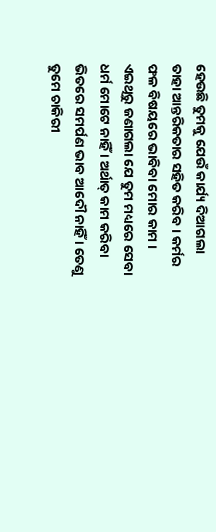ହେଉଛି ତୁମକୁ ଯେଉଁ କାର୍ଯ୍ୟ ଦିଆଗଲା ତାହା ଆନ୍ତରିକତାର ସହିତ କରିବ । କର୍ମର ଫଳ ବିଷୟରେ ଭାବିବା ମୋର କାମ । ଏଇଥିରୁ ଜଣାଗଲା ଯେ ତୁମ ମଧ୍ୟରେ ସେବା ଧର୍ମ ମୋଟେ ନାହିଁ । ଅର୍ଥାତ୍ କାମ କରିବା ଭିତରେ ସମର୍ପଣ ଭାବ ଆଦୌ ନାହିଁ । ତେଣୁ ତୁମେ ଚାକିରୀ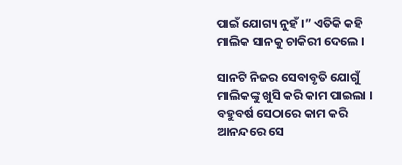ପାଇଁ ଯୋଗ୍ୟ ନୁହଁ ।” ଏତିକି କହି ମାଲିକ ସାନକୁ ଚାକିରୀ ଦେଲେ ।

ସାନଟି ନିଜର ସେବାବୃତି ଯୋଗୁଁ ମାଲିକଙ୍କୁ ଖୁସି କରି କାମ ପାଇଲା । ବହୁବର୍ଷ ସେଠାରେ କାମ କରି ଆନନ୍ଦରେ ସେ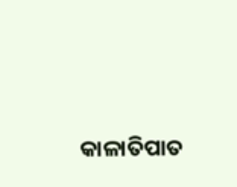କାଳାତିପାତ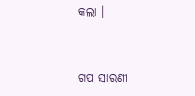କଲା ।


ଗପ ସାରଣୀ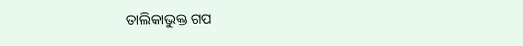ତାଲିକାଭୁକ୍ତ ଗପ